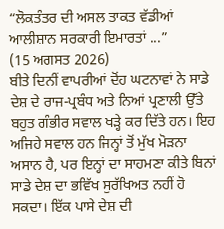“ਲੋਕਤੰਤਰ ਦੀ ਅਸਲ ਤਾਕਤ ਵੱਡੀਆਂ ਆਲੀਸ਼ਾਨ ਸਰਕਾਰੀ ਇਮਾਰਤਾਂ ...”
(15 ਅਗਸਤ 2026)
ਬੀਤੇ ਦਿਨੀਂ ਵਾਪਰੀਆਂ ਦੋਂਹ ਘਟਨਾਵਾਂ ਨੇ ਸਾਡੇ ਦੇਸ਼ ਦੇ ਰਾਜ-ਪ੍ਰਬੰਧ ਅਤੇ ਨਿਆਂ ਪ੍ਰਣਾਲੀ ਉੱਤੇ ਬਹੁਤ ਗੰਭੀਰ ਸਵਾਲ ਖੜ੍ਹੇ ਕਰ ਦਿੱਤੇ ਹਨ। ਇਹ ਅਜਿਹੇ ਸਵਾਲ ਹਨ ਜਿਨ੍ਹਾਂ ਤੋਂ ਮੁੱਖ ਮੋੜਨਾ ਅਸਾਨ ਹੈ, ਪਰ ਇਨ੍ਹਾਂ ਦਾ ਸਾਹਮਣਾ ਕੀਤੇ ਬਿਨਾਂ ਸਾਡੇ ਦੇਸ਼ ਦਾ ਭਵਿੱਖ ਸੁਰੱਖਿਅਤ ਨਹੀਂ ਹੋ ਸਕਦਾ। ਇੱਕ ਪਾਸੇ ਦੇਸ਼ ਦੀ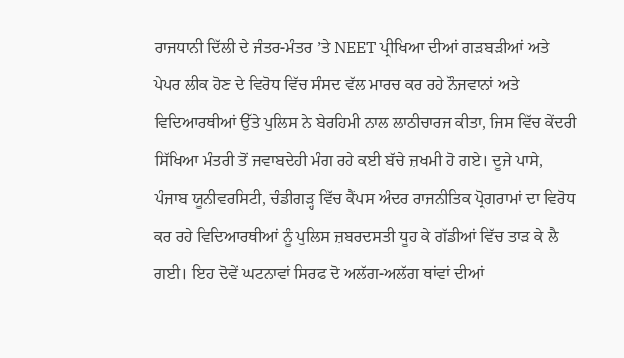ਰਾਜਧਾਨੀ ਦਿੱਲੀ ਦੇ ਜੰਤਰ-ਮੰਤਰ ’ਤੇ NEET ਪ੍ਰੀਖਿਆ ਦੀਆਂ ਗੜਬੜੀਆਂ ਅਤੇ ਪੇਪਰ ਲੀਕ ਹੋਣ ਦੇ ਵਿਰੋਧ ਵਿੱਚ ਸੰਸਦ ਵੱਲ ਮਾਰਚ ਕਰ ਰਹੇ ਨੌਜਵਾਨਾਂ ਅਤੇ ਵਿਦਿਆਰਥੀਆਂ ਉੱਤੇ ਪੁਲਿਸ ਨੇ ਬੇਰਹਿਮੀ ਨਾਲ ਲਾਠੀਚਾਰਜ ਕੀਤਾ, ਜਿਸ ਵਿੱਚ ਕੇਂਦਰੀ ਸਿੱਖਿਆ ਮੰਤਰੀ ਤੋਂ ਜਵਾਬਦੇਹੀ ਮੰਗ ਰਹੇ ਕਈ ਬੱਚੇ ਜ਼ਖਮੀ ਹੋ ਗਏ। ਦੂਜੇ ਪਾਸੇ, ਪੰਜਾਬ ਯੂਨੀਵਰਸਿਟੀ, ਚੰਡੀਗੜ੍ਹ ਵਿੱਚ ਕੈਂਪਸ ਅੰਦਰ ਰਾਜਨੀਤਿਕ ਪ੍ਰੋਗਰਾਮਾਂ ਦਾ ਵਿਰੋਧ ਕਰ ਰਹੇ ਵਿਦਿਆਰਥੀਆਂ ਨੂੰ ਪੁਲਿਸ ਜ਼ਬਰਦਸਤੀ ਧੂਹ ਕੇ ਗੱਡੀਆਂ ਵਿੱਚ ਤਾੜ ਕੇ ਲੈ ਗਈ। ਇਹ ਦੋਵੇਂ ਘਟਨਾਵਾਂ ਸਿਰਫ ਦੋ ਅਲੱਗ-ਅਲੱਗ ਥਾਂਵਾਂ ਦੀਆਂ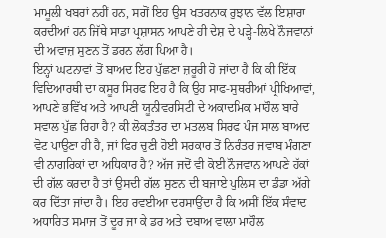ਮਾਮੂਲੀ ਖਬਰਾਂ ਨਹੀਂ ਹਨ, ਸਗੋਂ ਇਹ ਉਸ ਖਤਰਨਾਕ ਰੁਝਾਨ ਵੱਲ ਇਸ਼ਾਰਾ ਕਰਦੀਆਂ ਹਨ ਜਿੱਥੇ ਸਾਡਾ ਪ੍ਰਸ਼ਾਸਨ ਆਪਣੇ ਹੀ ਦੇਸ਼ ਦੇ ਪੜ੍ਹੇ-ਲਿਖੇ ਨੌਜਵਾਨਾਂ ਦੀ ਅਵਾਜ਼ ਸੁਣਨ ਤੋਂ ਡਰਨ ਲੱਗ ਪਿਆ ਹੈ।
ਇਨ੍ਹਾਂ ਘਟਨਾਵਾਂ ਤੋਂ ਬਾਅਦ ਇਹ ਪੁੱਛਣਾ ਜ਼ਰੂਰੀ ਹੋ ਜਾਂਦਾ ਹੈ ਕਿ ਕੀ ਇੱਕ ਵਿਦਿਆਰਥੀ ਦਾ ਕਸੂਰ ਸਿਰਫ ਇਹ ਹੈ ਕਿ ਉਹ ਸਾਫ-ਸੁਥਰੀਆਂ ਪ੍ਰੀਖਿਆਵਾਂ, ਆਪਣੇ ਭਵਿੱਖ ਅਤੇ ਆਪਣੀ ਯੂਨੀਵਰਸਿਟੀ ਦੇ ਅਕਾਦਮਿਕ ਮਾਹੌਲ ਬਾਰੇ ਸਵਾਲ ਪੁੱਛ ਰਿਹਾ ਹੈ? ਕੀ ਲੋਕਤੰਤਰ ਦਾ ਮਤਲਬ ਸਿਰਫ ਪੰਜ ਸਾਲ ਬਾਅਦ ਵੋਟ ਪਾਉਣਾ ਹੀ ਹੈ, ਜਾਂ ਫਿਰ ਚੁਣੀ ਹੋਈ ਸਰਕਾਰ ਤੋਂ ਨਿਰੰਤਰ ਜਵਾਬ ਮੰਗਣਾ ਵੀ ਨਾਗਰਿਕਾਂ ਦਾ ਅਧਿਕਾਰ ਹੈ? ਅੱਜ ਜਦੋਂ ਵੀ ਕੋਈ ਨੌਜਵਾਨ ਆਪਣੇ ਹੱਕਾਂ ਦੀ ਗੱਲ ਕਰਦਾ ਹੈ ਤਾਂ ਉਸਦੀ ਗੱਲ ਸੁਣਨ ਦੀ ਬਜਾਏ ਪੁਲਿਸ ਦਾ ਡੰਡਾ ਅੱਗੇ ਕਰ ਦਿੱਤਾ ਜਾਂਦਾ ਹੈ। ਇਹ ਰਵਈਆ ਦਰਸਾਉਂਦਾ ਹੈ ਕਿ ਅਸੀਂ ਇੱਕ ਸੰਵਾਦ ਅਧਾਰਿਤ ਸਮਾਜ ਤੋਂ ਦੂਰ ਜਾ ਕੇ ਡਰ ਅਤੇ ਦਬਾਅ ਵਾਲਾ ਮਾਹੌਲ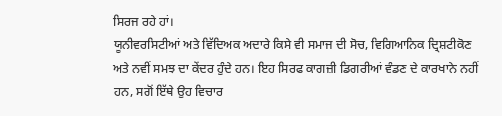ਸਿਰਜ ਰਹੇ ਹਾਂ।
ਯੂਨੀਵਰਸਿਟੀਆਂ ਅਤੇ ਵਿੱਦਿਅਕ ਅਦਾਰੇ ਕਿਸੇ ਵੀ ਸਮਾਜ ਦੀ ਸੋਚ, ਵਿਗਿਆਨਿਕ ਦ੍ਰਿਸ਼ਟੀਕੋਣ ਅਤੇ ਨਵੀਂ ਸਮਝ ਦਾ ਕੇਂਦਰ ਹੁੰਦੇ ਹਨ। ਇਹ ਸਿਰਫ ਕਾਗਜ਼ੀ ਡਿਗਰੀਆਂ ਵੰਡਣ ਦੇ ਕਾਰਖਾਨੇ ਨਹੀਂ ਹਨ, ਸਗੋਂ ਇੱਥੇ ਉਹ ਵਿਚਾਰ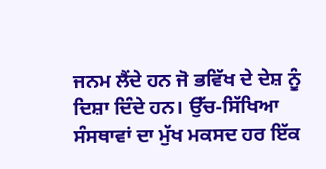ਜਨਮ ਲੈਂਦੇ ਹਨ ਜੋ ਭਵਿੱਖ ਦੇ ਦੇਸ਼ ਨੂੰ ਦਿਸ਼ਾ ਦਿੰਦੇ ਹਨ। ਉੱਚ-ਸਿੱਖਿਆ ਸੰਸਥਾਵਾਂ ਦਾ ਮੁੱਖ ਮਕਸਦ ਹਰ ਇੱਕ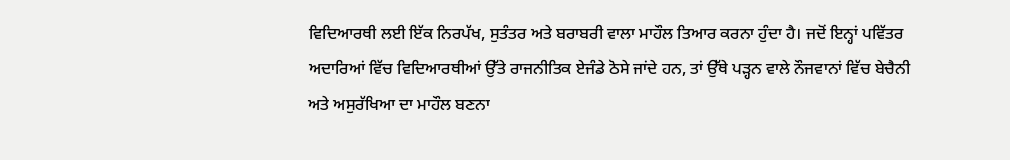ਵਿਦਿਆਰਥੀ ਲਈ ਇੱਕ ਨਿਰਪੱਖ, ਸੁਤੰਤਰ ਅਤੇ ਬਰਾਬਰੀ ਵਾਲਾ ਮਾਹੌਲ ਤਿਆਰ ਕਰਨਾ ਹੁੰਦਾ ਹੈ। ਜਦੋਂ ਇਨ੍ਹਾਂ ਪਵਿੱਤਰ ਅਦਾਰਿਆਂ ਵਿੱਚ ਵਿਦਿਆਰਥੀਆਂ ਉੱਤੇ ਰਾਜਨੀਤਿਕ ਏਜੰਡੇ ਠੋਸੇ ਜਾਂਦੇ ਹਨ, ਤਾਂ ਉੱਥੇ ਪੜ੍ਹਨ ਵਾਲੇ ਨੌਜਵਾਨਾਂ ਵਿੱਚ ਬੇਚੈਨੀ ਅਤੇ ਅਸੁਰੱਖਿਆ ਦਾ ਮਾਹੌਲ ਬਣਨਾ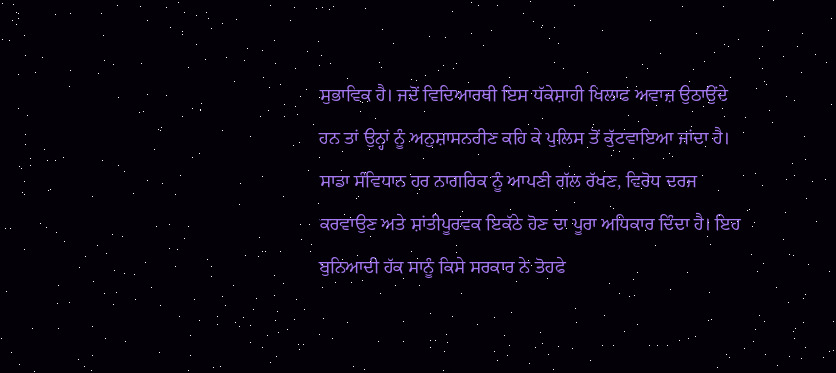ਸੁਭਾਵਿਕ ਹੈ। ਜਦੋਂ ਵਿਦਿਆਰਥੀ ਇਸ ਧੱਕੇਸ਼ਾਹੀ ਖਿਲਾਫ ਅਵਾਜ਼ ਉਠਾਉਂਦੇ ਹਨ ਤਾਂ ਉਨ੍ਹਾਂ ਨੂੰ ਅਨੁਸ਼ਾਸਨਹੀਣ ਕਹਿ ਕੇ ਪੁਲਿਸ ਤੋਂ ਕੁੱਟਵਾਇਆ ਜਾਂਦਾ ਹੈ।
ਸਾਡਾ ਸੰਵਿਧਾਨ ਹਰ ਨਾਗਰਿਕ ਨੂੰ ਆਪਣੀ ਗੱਲ ਰੱਖਣ, ਵਿਰੋਧ ਦਰਜ ਕਰਵਾਉਣ ਅਤੇ ਸ਼ਾਂਤੀਪੂਰਵਕ ਇਕੱਠੇ ਹੋਣ ਦਾ ਪੂਰਾ ਅਧਿਕਾਰ ਦਿੰਦਾ ਹੈ। ਇਹ ਬੁਨਿਆਦੀ ਹੱਕ ਸਾਨੂੰ ਕਿਸੇ ਸਰਕਾਰ ਨੇ ਤੋਹਫੇ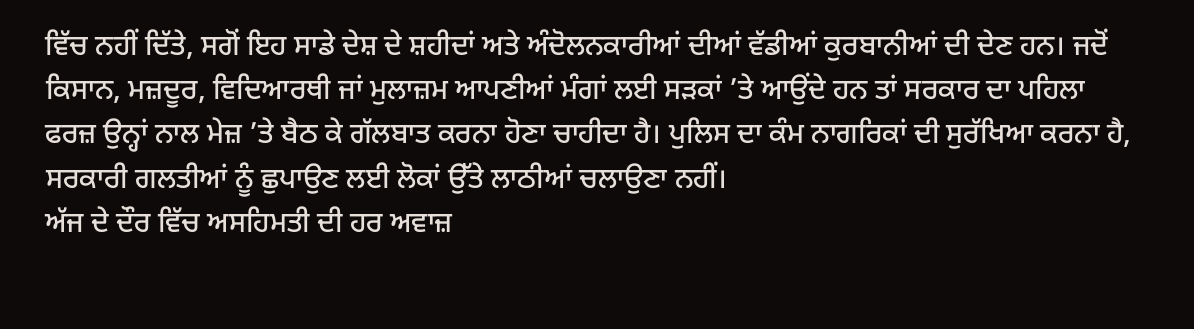ਵਿੱਚ ਨਹੀਂ ਦਿੱਤੇ, ਸਗੋਂ ਇਹ ਸਾਡੇ ਦੇਸ਼ ਦੇ ਸ਼ਹੀਦਾਂ ਅਤੇ ਅੰਦੋਲਨਕਾਰੀਆਂ ਦੀਆਂ ਵੱਡੀਆਂ ਕੁਰਬਾਨੀਆਂ ਦੀ ਦੇਣ ਹਨ। ਜਦੋਂ ਕਿਸਾਨ, ਮਜ਼ਦੂਰ, ਵਿਦਿਆਰਥੀ ਜਾਂ ਮੁਲਾਜ਼ਮ ਆਪਣੀਆਂ ਮੰਗਾਂ ਲਈ ਸੜਕਾਂ ’ਤੇ ਆਉਂਦੇ ਹਨ ਤਾਂ ਸਰਕਾਰ ਦਾ ਪਹਿਲਾ ਫਰਜ਼ ਉਨ੍ਹਾਂ ਨਾਲ ਮੇਜ਼ ’ਤੇ ਬੈਠ ਕੇ ਗੱਲਬਾਤ ਕਰਨਾ ਹੋਣਾ ਚਾਹੀਦਾ ਹੈ। ਪੁਲਿਸ ਦਾ ਕੰਮ ਨਾਗਰਿਕਾਂ ਦੀ ਸੁਰੱਖਿਆ ਕਰਨਾ ਹੈ, ਸਰਕਾਰੀ ਗਲਤੀਆਂ ਨੂੰ ਛੁਪਾਉਣ ਲਈ ਲੋਕਾਂ ਉੱਤੇ ਲਾਠੀਆਂ ਚਲਾਉਣਾ ਨਹੀਂ।
ਅੱਜ ਦੇ ਦੌਰ ਵਿੱਚ ਅਸਹਿਮਤੀ ਦੀ ਹਰ ਅਵਾਜ਼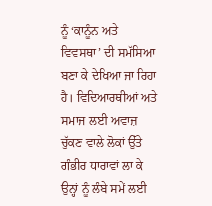ਨੂੰ ‘ਕਾਨੂੰਨ ਅਤੇ ਵਿਵਸਥਾ’ ਦੀ ਸਮੱਸਿਆ ਬਣਾ ਕੇ ਦੇਖਿਆ ਜਾ ਰਿਹਾ ਹੈ। ਵਿਦਿਆਰਥੀਆਂ ਅਤੇ ਸਮਾਜ ਲਈ ਅਵਾਜ਼ ਚੁੱਕਣ ਵਾਲੇ ਲੋਕਾਂ ਉੱਤੇ ਗੰਭੀਰ ਧਾਰਾਵਾਂ ਲਾ ਕੇ ਉਨ੍ਹਾਂ ਨੂੰ ਲੰਬੇ ਸਮੇਂ ਲਈ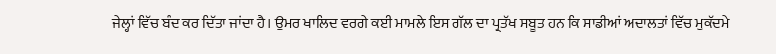ਜੇਲ੍ਹਾਂ ਵਿੱਚ ਬੰਦ ਕਰ ਦਿੱਤਾ ਜਾਂਦਾ ਹੈ। ਉਮਰ ਖਾਲਿਦ ਵਰਗੇ ਕਈ ਮਾਮਲੇ ਇਸ ਗੱਲ ਦਾ ਪ੍ਰਤੱਖ ਸਬੂਤ ਹਨ ਕਿ ਸਾਡੀਆਂ ਅਦਾਲਤਾਂ ਵਿੱਚ ਮੁਕੱਦਮੇ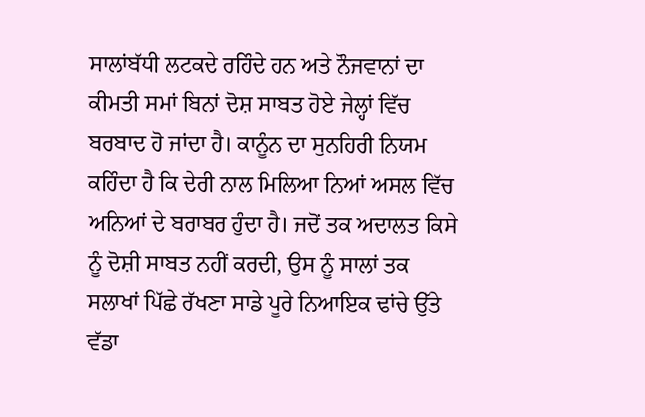ਸਾਲਾਂਬੱਧੀ ਲਟਕਦੇ ਰਹਿੰਦੇ ਹਨ ਅਤੇ ਨੌਜਵਾਨਾਂ ਦਾ ਕੀਮਤੀ ਸਮਾਂ ਬਿਨਾਂ ਦੋਸ਼ ਸਾਬਤ ਹੋਏ ਜੇਲ੍ਹਾਂ ਵਿੱਚ ਬਰਬਾਦ ਹੋ ਜਾਂਦਾ ਹੈ। ਕਾਨੂੰਨ ਦਾ ਸੁਨਹਿਰੀ ਨਿਯਮ ਕਹਿੰਦਾ ਹੈ ਕਿ ਦੇਰੀ ਨਾਲ ਮਿਲਿਆ ਨਿਆਂ ਅਸਲ ਵਿੱਚ ਅਨਿਆਂ ਦੇ ਬਰਾਬਰ ਹੁੰਦਾ ਹੈ। ਜਦੋਂ ਤਕ ਅਦਾਲਤ ਕਿਸੇ ਨੂੰ ਦੋਸ਼ੀ ਸਾਬਤ ਨਹੀਂ ਕਰਦੀ, ਉਸ ਨੂੰ ਸਾਲਾਂ ਤਕ ਸਲਾਖਾਂ ਪਿੱਛੇ ਰੱਖਣਾ ਸਾਡੇ ਪੂਰੇ ਨਿਆਇਕ ਢਾਂਚੇ ਉੱਤੇ ਵੱਡਾ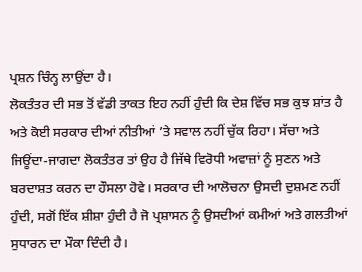ਪ੍ਰਸ਼ਨ ਚਿੰਨ੍ਹ ਲਾਉਂਦਾ ਹੈ।
ਲੋਕਤੰਤਰ ਦੀ ਸਭ ਤੋਂ ਵੱਡੀ ਤਾਕਤ ਇਹ ਨਹੀਂ ਹੁੰਦੀ ਕਿ ਦੇਸ਼ ਵਿੱਚ ਸਭ ਕੁਝ ਸ਼ਾਂਤ ਹੈ ਅਤੇ ਕੋਈ ਸਰਕਾਰ ਦੀਆਂ ਨੀਤੀਆਂ ’ਤੇ ਸਵਾਲ ਨਹੀਂ ਚੁੱਕ ਰਿਹਾ। ਸੱਚਾ ਅਤੇ ਜਿਊਂਦਾ-ਜਾਗਦਾ ਲੋਕਤੰਤਰ ਤਾਂ ਉਹ ਹੈ ਜਿੱਥੇ ਵਿਰੋਧੀ ਅਵਾਜ਼ਾਂ ਨੂੰ ਸੁਣਨ ਅਤੇ ਬਰਦਾਸ਼ਤ ਕਰਨ ਦਾ ਹੌਸਲਾ ਹੋਵੇ। ਸਰਕਾਰ ਦੀ ਆਲੋਚਨਾ ਉਸਦੀ ਦੁਸ਼ਮਣ ਨਹੀਂ ਹੁੰਦੀ, ਸਗੋਂ ਇੱਕ ਸ਼ੀਸ਼ਾ ਹੁੰਦੀ ਹੈ ਜੋ ਪ੍ਰਸ਼ਾਸਨ ਨੂੰ ਉਸਦੀਆਂ ਕਮੀਆਂ ਅਤੇ ਗਲਤੀਆਂ ਸੁਧਾਰਨ ਦਾ ਮੌਕਾ ਦਿੰਦੀ ਹੈ।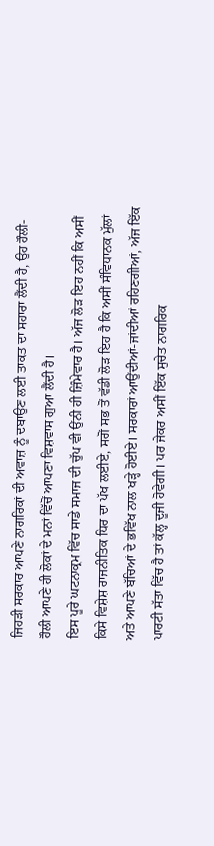ਜਿਹੜੀ ਸਰਕਾਰ ਆਪਣੇ ਨਾਗਰਿਕਾਂ ਦੀ ਅਵਾਜ਼ ਨੂੰ ਦਬਾਉਣ ਲਈ ਤਾਕਤ ਦਾ ਸਹਾਰਾ ਲੈਂਦੀ ਹੈ, ਉਹ ਹੌਲੀ-ਹੌਲੀ ਆਪਣੇ ਹੀ ਲੋਕਾਂ ਦੇ ਮਨਾਂ ਵਿੱਚੋਂ ਆਪਣਾ ਵਿਸ਼ਵਾਸ ਗੁਆ ਲੈਂਦੀ ਹੈ।
ਇਸ ਪੂਰੇ ਘਟਨਾਕ੍ਰਮ ਵਿੱਚ ਸਾਡੇ ਸਮਾਜ ਦੀ ਚੁੱਪ ਵੀ ਉਂਨੀ ਹੀ ਜ਼ਿੰਮੇਵਾਰ ਹੈ। ਅੱਜ ਲੋੜ ਇਹ ਨਹੀਂ ਕਿ ਅਸੀਂ ਕਿਸੇ ਵਿਸ਼ੇਸ਼ ਰਾਜਨੀਤਿਕ ਧਿਰ ਦਾ ਪੱਖ ਲਈਏ, ਸਗੋਂ ਸਭ ਤੋਂ ਵੱਡੀ ਲੋੜ ਇਹ ਹੈ ਕਿ ਅਸੀਂ ਸੰਵਿਧਾਨਕ ਮੁੱਲਾਂ ਅਤੇ ਆਪਣੇ ਬੱਚਿਆਂ ਦੇ ਭਵਿੱਖ ਨਾਲ ਖੜ੍ਹੇ ਹੋਈਏ। ਸਰਕਾਰਾਂ ਆਉਂਦੀਆਂ-ਜਾਂਦੀਆਂ ਰਹਿਣਗੀਆਂ, ਅੱਜ ਇੱਕ ਪਾਰਟੀ ਸੱਤਾ ਵਿੱਚ ਹੈ ਤਾਂ ਕੱਲ੍ਹ ਦੂਜੀ ਹੋਵੇਗੀ। ਪਰ ਜੇਕਰ ਅਸੀਂ ਇੱਕ ਸੁਚੇਤ ਨਾਗਰਿਕ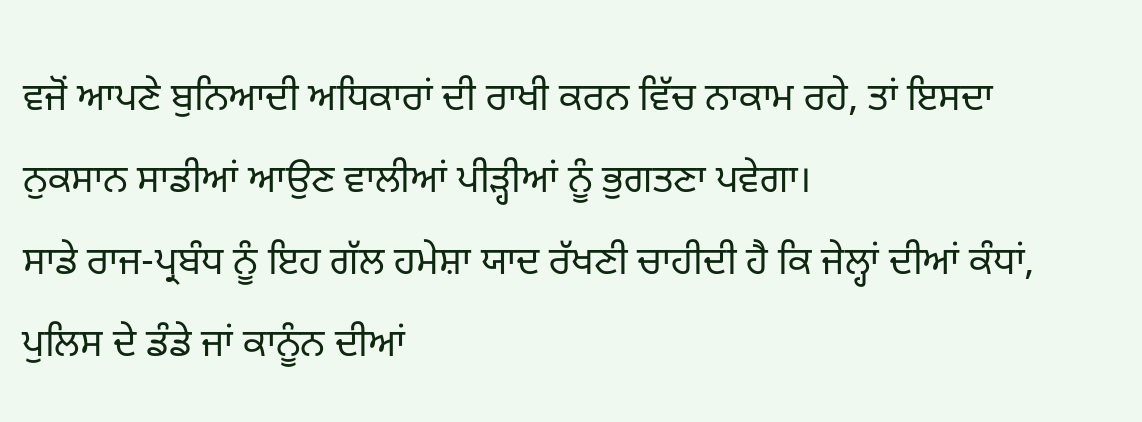ਵਜੋਂ ਆਪਣੇ ਬੁਨਿਆਦੀ ਅਧਿਕਾਰਾਂ ਦੀ ਰਾਖੀ ਕਰਨ ਵਿੱਚ ਨਾਕਾਮ ਰਹੇ, ਤਾਂ ਇਸਦਾ ਨੁਕਸਾਨ ਸਾਡੀਆਂ ਆਉਣ ਵਾਲੀਆਂ ਪੀੜ੍ਹੀਆਂ ਨੂੰ ਭੁਗਤਣਾ ਪਵੇਗਾ।
ਸਾਡੇ ਰਾਜ-ਪ੍ਰਬੰਧ ਨੂੰ ਇਹ ਗੱਲ ਹਮੇਸ਼ਾ ਯਾਦ ਰੱਖਣੀ ਚਾਹੀਦੀ ਹੈ ਕਿ ਜੇਲ੍ਹਾਂ ਦੀਆਂ ਕੰਧਾਂ, ਪੁਲਿਸ ਦੇ ਡੰਡੇ ਜਾਂ ਕਾਨੂੰਨ ਦੀਆਂ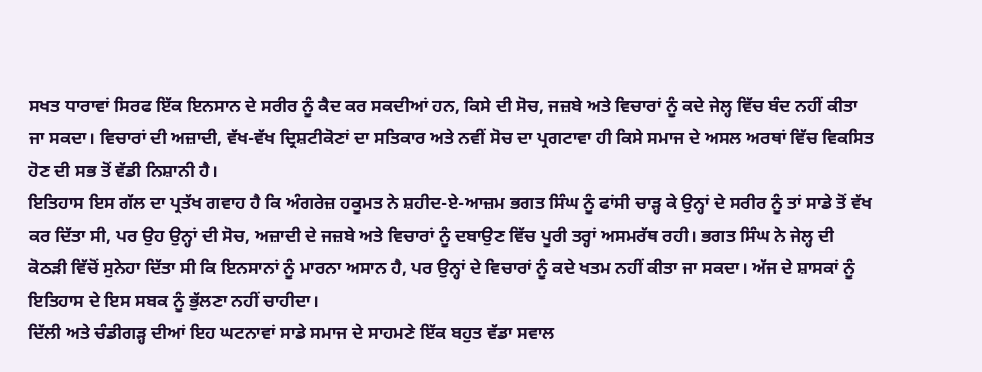ਸਖਤ ਧਾਰਾਵਾਂ ਸਿਰਫ ਇੱਕ ਇਨਸਾਨ ਦੇ ਸਰੀਰ ਨੂੰ ਕੈਦ ਕਰ ਸਕਦੀਆਂ ਹਨ, ਕਿਸੇ ਦੀ ਸੋਚ, ਜਜ਼ਬੇ ਅਤੇ ਵਿਚਾਰਾਂ ਨੂੰ ਕਦੇ ਜੇਲ੍ਹ ਵਿੱਚ ਬੰਦ ਨਹੀਂ ਕੀਤਾ ਜਾ ਸਕਦਾ। ਵਿਚਾਰਾਂ ਦੀ ਅਜ਼ਾਦੀ, ਵੱਖ-ਵੱਖ ਦ੍ਰਿਸ਼ਟੀਕੋਣਾਂ ਦਾ ਸਤਿਕਾਰ ਅਤੇ ਨਵੀਂ ਸੋਚ ਦਾ ਪ੍ਰਗਟਾਵਾ ਹੀ ਕਿਸੇ ਸਮਾਜ ਦੇ ਅਸਲ ਅਰਥਾਂ ਵਿੱਚ ਵਿਕਸਿਤ ਹੋਣ ਦੀ ਸਭ ਤੋਂ ਵੱਡੀ ਨਿਸ਼ਾਨੀ ਹੈ।
ਇਤਿਹਾਸ ਇਸ ਗੱਲ ਦਾ ਪ੍ਰਤੱਖ ਗਵਾਹ ਹੈ ਕਿ ਅੰਗਰੇਜ਼ ਹਕੂਮਤ ਨੇ ਸ਼ਹੀਦ-ਏ-ਆਜ਼ਮ ਭਗਤ ਸਿੰਘ ਨੂੰ ਫਾਂਸੀ ਚਾੜ੍ਹ ਕੇ ਉਨ੍ਹਾਂ ਦੇ ਸਰੀਰ ਨੂੰ ਤਾਂ ਸਾਡੇ ਤੋਂ ਵੱਖ ਕਰ ਦਿੱਤਾ ਸੀ, ਪਰ ਉਹ ਉਨ੍ਹਾਂ ਦੀ ਸੋਚ, ਅਜ਼ਾਦੀ ਦੇ ਜਜ਼ਬੇ ਅਤੇ ਵਿਚਾਰਾਂ ਨੂੰ ਦਬਾਉਣ ਵਿੱਚ ਪੂਰੀ ਤਰ੍ਹਾਂ ਅਸਮਰੱਥ ਰਹੀ। ਭਗਤ ਸਿੰਘ ਨੇ ਜੇਲ੍ਹ ਦੀ ਕੋਠੜੀ ਵਿੱਚੋਂ ਸੁਨੇਹਾ ਦਿੱਤਾ ਸੀ ਕਿ ਇਨਸਾਨਾਂ ਨੂੰ ਮਾਰਨਾ ਅਸਾਨ ਹੈ, ਪਰ ਉਨ੍ਹਾਂ ਦੇ ਵਿਚਾਰਾਂ ਨੂੰ ਕਦੇ ਖਤਮ ਨਹੀਂ ਕੀਤਾ ਜਾ ਸਕਦਾ। ਅੱਜ ਦੇ ਸ਼ਾਸਕਾਂ ਨੂੰ ਇਤਿਹਾਸ ਦੇ ਇਸ ਸਬਕ ਨੂੰ ਭੁੱਲਣਾ ਨਹੀਂ ਚਾਹੀਦਾ।
ਦਿੱਲੀ ਅਤੇ ਚੰਡੀਗੜ੍ਹ ਦੀਆਂ ਇਹ ਘਟਨਾਵਾਂ ਸਾਡੇ ਸਮਾਜ ਦੇ ਸਾਹਮਣੇ ਇੱਕ ਬਹੁਤ ਵੱਡਾ ਸਵਾਲ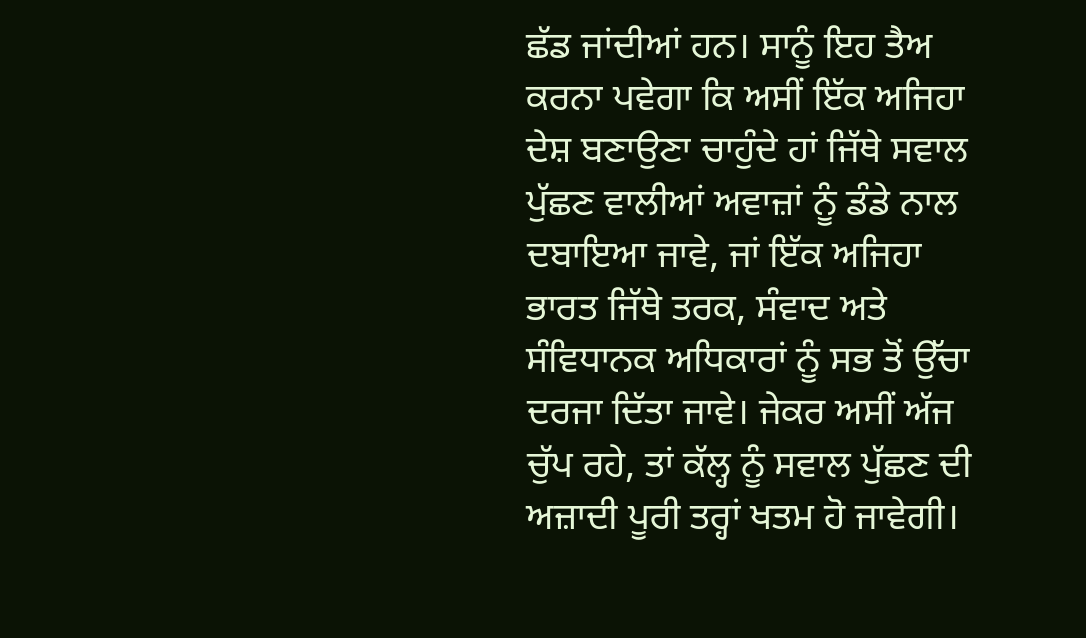ਛੱਡ ਜਾਂਦੀਆਂ ਹਨ। ਸਾਨੂੰ ਇਹ ਤੈਅ ਕਰਨਾ ਪਵੇਗਾ ਕਿ ਅਸੀਂ ਇੱਕ ਅਜਿਹਾ ਦੇਸ਼ ਬਣਾਉਣਾ ਚਾਹੁੰਦੇ ਹਾਂ ਜਿੱਥੇ ਸਵਾਲ ਪੁੱਛਣ ਵਾਲੀਆਂ ਅਵਾਜ਼ਾਂ ਨੂੰ ਡੰਡੇ ਨਾਲ ਦਬਾਇਆ ਜਾਵੇ, ਜਾਂ ਇੱਕ ਅਜਿਹਾ ਭਾਰਤ ਜਿੱਥੇ ਤਰਕ, ਸੰਵਾਦ ਅਤੇ ਸੰਵਿਧਾਨਕ ਅਧਿਕਾਰਾਂ ਨੂੰ ਸਭ ਤੋਂ ਉੱਚਾ ਦਰਜਾ ਦਿੱਤਾ ਜਾਵੇ। ਜੇਕਰ ਅਸੀਂ ਅੱਜ ਚੁੱਪ ਰਹੇ, ਤਾਂ ਕੱਲ੍ਹ ਨੂੰ ਸਵਾਲ ਪੁੱਛਣ ਦੀ ਅਜ਼ਾਦੀ ਪੂਰੀ ਤਰ੍ਹਾਂ ਖਤਮ ਹੋ ਜਾਵੇਗੀ।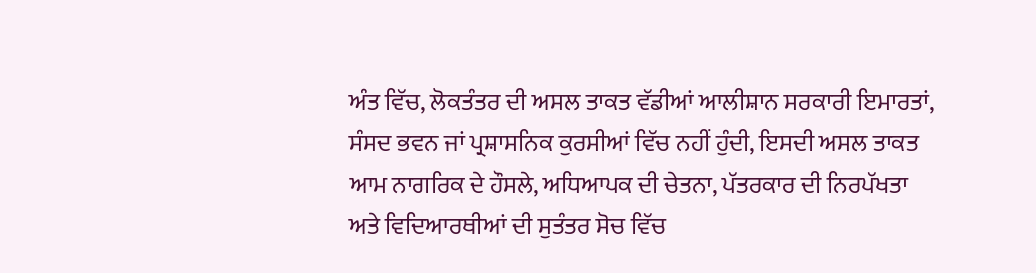ਅੰਤ ਵਿੱਚ, ਲੋਕਤੰਤਰ ਦੀ ਅਸਲ ਤਾਕਤ ਵੱਡੀਆਂ ਆਲੀਸ਼ਾਨ ਸਰਕਾਰੀ ਇਮਾਰਤਾਂ, ਸੰਸਦ ਭਵਨ ਜਾਂ ਪ੍ਰਸ਼ਾਸਨਿਕ ਕੁਰਸੀਆਂ ਵਿੱਚ ਨਹੀਂ ਹੁੰਦੀ, ਇਸਦੀ ਅਸਲ ਤਾਕਤ ਆਮ ਨਾਗਰਿਕ ਦੇ ਹੌਸਲੇ, ਅਧਿਆਪਕ ਦੀ ਚੇਤਨਾ, ਪੱਤਰਕਾਰ ਦੀ ਨਿਰਪੱਖਤਾ ਅਤੇ ਵਿਦਿਆਰਥੀਆਂ ਦੀ ਸੁਤੰਤਰ ਸੋਚ ਵਿੱਚ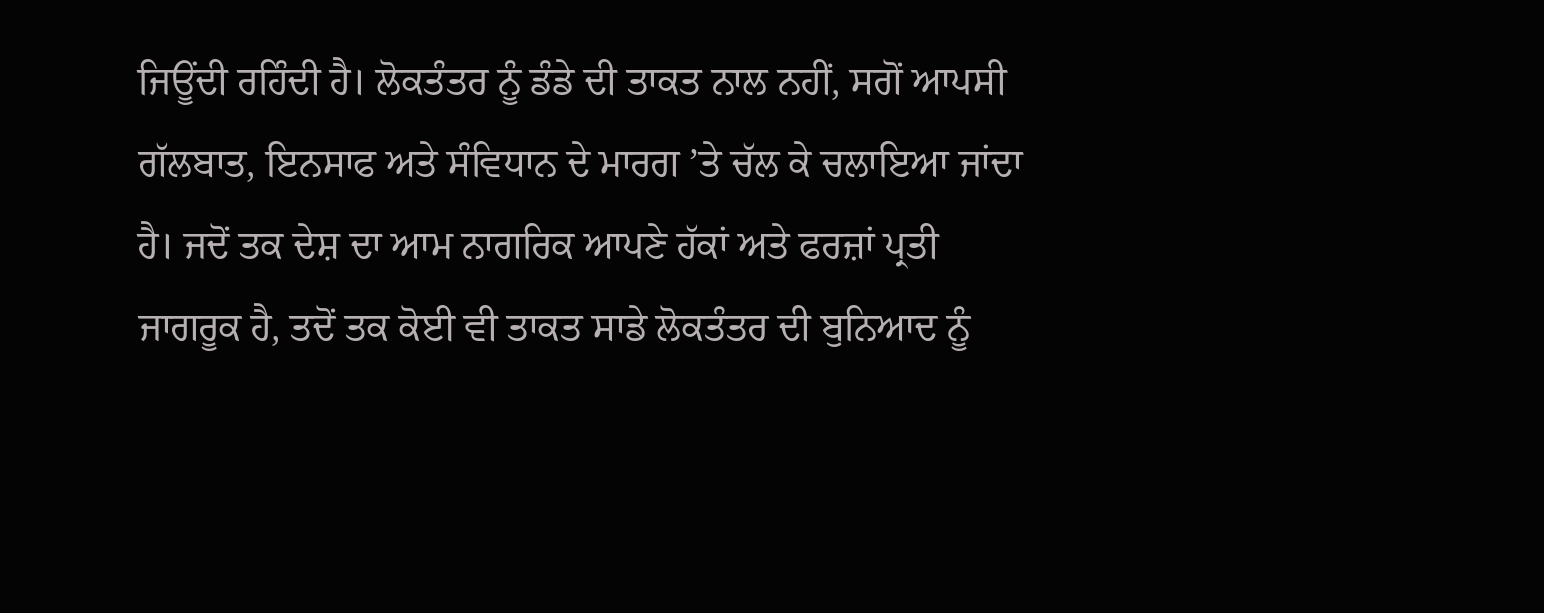ਜਿਊਂਦੀ ਰਹਿੰਦੀ ਹੈ। ਲੋਕਤੰਤਰ ਨੂੰ ਡੰਡੇ ਦੀ ਤਾਕਤ ਨਾਲ ਨਹੀਂ, ਸਗੋਂ ਆਪਸੀ ਗੱਲਬਾਤ, ਇਨਸਾਫ ਅਤੇ ਸੰਵਿਧਾਨ ਦੇ ਮਾਰਗ ’ਤੇ ਚੱਲ ਕੇ ਚਲਾਇਆ ਜਾਂਦਾ ਹੈ। ਜਦੋਂ ਤਕ ਦੇਸ਼ ਦਾ ਆਮ ਨਾਗਰਿਕ ਆਪਣੇ ਹੱਕਾਂ ਅਤੇ ਫਰਜ਼ਾਂ ਪ੍ਰਤੀ ਜਾਗਰੂਕ ਹੈ, ਤਦੋਂ ਤਕ ਕੋਈ ਵੀ ਤਾਕਤ ਸਾਡੇ ਲੋਕਤੰਤਰ ਦੀ ਬੁਨਿਆਦ ਨੂੰ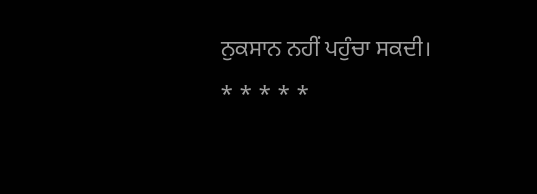ਨੁਕਸਾਨ ਨਹੀਂ ਪਹੁੰਚਾ ਸਕਦੀ।
* * * * *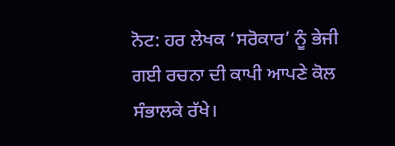ਨੋਟ: ਹਰ ਲੇਖਕ ‘ਸਰੋਕਾਰ’ ਨੂੰ ਭੇਜੀ ਗਈ ਰਚਨਾ ਦੀ ਕਾਪੀ ਆਪਣੇ ਕੋਲ ਸੰਭਾਲਕੇ ਰੱਖੇ।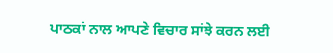ਪਾਠਕਾਂ ਨਾਲ ਆਪਣੇ ਵਿਚਾਰ ਸਾਂਝੇ ਕਰਨ ਲਈ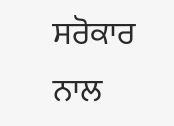ਸਰੋਕਾਰ ਨਾਲ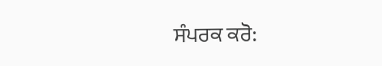ਸੰਪਰਕ ਕਰੋ: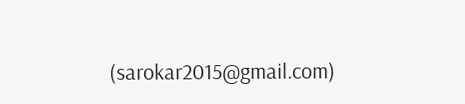(sarokar2015@gmail.com)